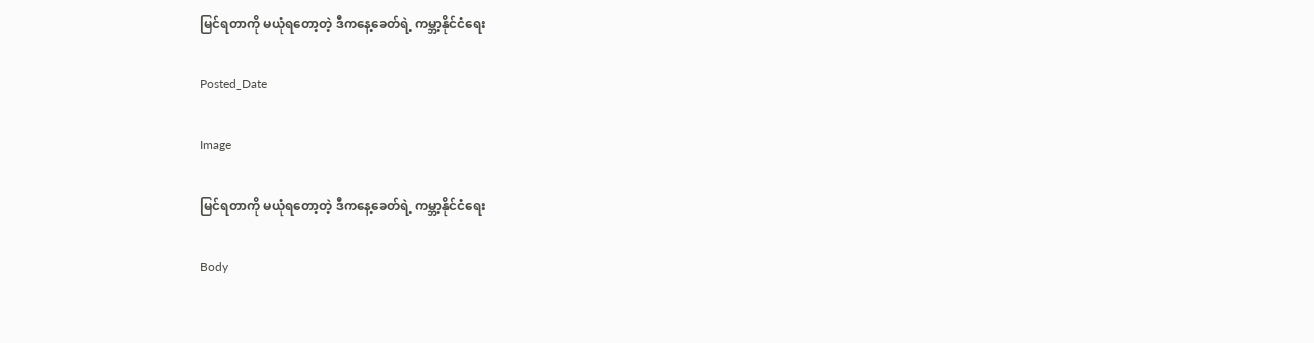မြင်ရတာကို မယုံရတော့တဲ့ ဒီကနေ့ခေတ်ရဲ့ ကမ္ဘာ့နိုင်ငံရေး

Posted_Date

Image

မြင်ရတာကို မယုံရတော့တဲ့ ဒီကနေ့ခေတ်ရဲ့ ကမ္ဘာ့နိုင်ငံရေး

Body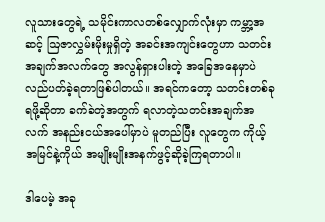လူသားတွေရဲ့ သမိုင်းကာလတစ်လျှောက်လုံးမှာ ကမ္ဘာ့အဆင့် ဩဇာလွှမ်းမိုးမှုရှိတဲ့ အခင်းအကျင်းတွေဟာ သတင်းအချက်အလက်တွေ အလွန်ရှားပါးတဲ့ အခြေအနေမှာပဲ လည်ပတ်ခဲ့ရတာဖြစ်ပါတယ်။ အရင်ကတော့ သတင်းတစ်ခုရဖို့ဆိုတာ ခက်ခဲတဲ့အတွက် ရလာတဲ့သတင်းအချက်အလက် အနည်းငယ်အပေါ်မှာပဲ မူတည်ပြီး လူတွေက ကိုယ့်အမြင်နဲ့ကိုယ် အမျိုးမျိုးအနက်ဖွင့်ဆိုခဲ့ကြရတာပါ။

ဒါပေမဲ့ အခု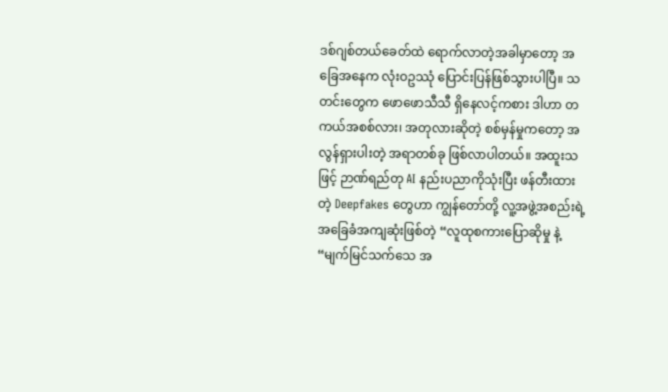ဒစ်ဂျစ်တယ်ခေတ်ထဲ ရောက်လာတဲ့အခါမှာတော့ အခြေအနေက လုံးဝဥဿုံ ပြောင်းပြန်ဖြစ်သွားပါပြီ။ သတင်းတွေက ဖောဖောသီသီ ရှိနေလင့်ကစား ဒါဟာ တကယ်အစစ်လား၊ အတုလားဆိုတဲ့ စစ်မှန်မှုကတော့ အလွန်ရှားပါးတဲ့ အရာတစ်ခု ဖြစ်လာပါတယ်။ အထူးသဖြင့် ဉာဏ်ရည်တု AI နည်းပညာကိုသုံးပြီး ဖန်တီးထားတဲ့ Deepfakes တွေဟာ ကျွန်တော်တို့ လူ့အဖွဲ့အစည်းရဲ့ အခြေခံအကျဆုံးဖြစ်တဲ့ “လူထုစကားပြောဆိုမှု နဲ့ “မျက်မြင်သက်သေ အ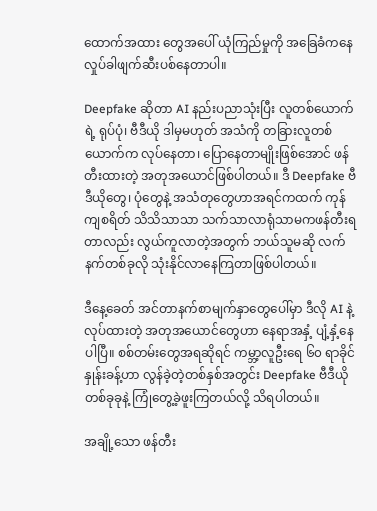ထောက်အထား တွေအပေါ် ယုံကြည်မှုကို အခြေခံကနေ လှုပ်ခါဖျက်ဆီးပစ်နေတာပါ။

Deepfake ဆိုတာ AI နည်းပညာသုံးပြီး လူတစ်ယောက်ရဲ့ ရုပ်ပုံ၊ ဗီဒီယို ဒါမှမဟုတ် အသံကို တခြားလူတစ်ယောက်က လုပ်နေတာ၊ ပြောနေတာမျိုးဖြစ်အောင် ဖန်တီးထားတဲ့ အတုအယောင်ဖြစ်ပါတယ်။ ဒီ Deepfake ဗီဒီယိုတွေ၊ ပုံတွေနဲ့ အသံတုတွေဟာအရင်ကထက် ကုန်ကျစရိတ် သိသိသာသာ သက်သာလာရုံသာမကဖန်တီးရတာလည်း လွယ်ကူလာတဲ့အတွက် ဘယ်သူမဆို လက်နက်တစ်ခုလို သုံးနိုင်လာနေကြတာဖြစ်ပါတယ်။

ဒီနေ့ခေတ် အင်တာနက်စာမျက်နှာတွေပေါ်မှာ ဒီလို AI နဲ့ လုပ်ထားတဲ့ အတုအယောင်တွေဟာ နေရာအနှံ့ ပျံ့နှံ့နေပါပြီ။ စစ်တမ်းတွေအရဆိုရင် ကမ္ဘာ့လူဦးရေ ၆၀ ရာခိုင်နှုန်းခန့်ဟာ လွန်ခဲ့တဲ့တစ်နှစ်အတွင်း Deepfake ဗီဒီယိုတစ်ခုခုနဲ့ ကြုံတွေ့ခဲ့ဖူးကြတယ်လို့ သိရပါတယ်။

အချို့သော ဖန်တီး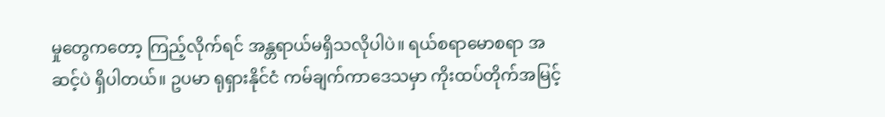မှုတွေကတော့ ကြည့်လိုက်ရင် အန္တရာယ်မရှိသလိုပါပဲ။ ရယ်စရာမောစရာ အဆင့်ပဲ ရှိပါတယ်။ ဥပမာ ရုရှားနိုင်ငံ ကမ်ချက်ကာဒေသမှာ ကိုးထပ်တိုက်အမြင့်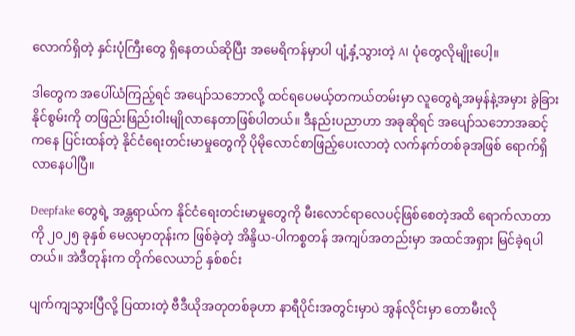လောက်ရှိတဲ့ နှင်းပုံကြီးတွေ ရှိနေတယ်ဆိုပြီး အမေရိကန်မှာပါ ပျံ့နှံ့သွားတဲ့ AI ပုံတွေလိုမျိုးပေါ့။

ဒါတွေက အပေါ်ယံကြည့်ရင် အပျော်သဘောလို့ ထင်ရပေမယ့်တကယ်တမ်းမှာ လူတွေရဲ့အမှန်နဲ့အမှား ခွဲခြားနိုင်စွမ်းကို တဖြည်းဖြည်းဝါးမျိုလာနေတာဖြစ်ပါတယ်။ ဒီနည်းပညာဟာ အခုဆိုရင် အပျော်သဘောအဆင့်ကနေ ပြင်းထန်တဲ့ နိုင်ငံရေးတင်းမာမှုတွေကို ပိုမိုလောင်စာဖြည့်ပေးလာတဲ့ လက်နက်တစ်ခုအဖြစ် ရောက်ရှိလာနေပါပြီ။

Deepfake တွေရဲ့ အန္တရာယ်က နိုင်ငံရေးတင်းမာမှုတွေကို မီးလောင်ရာလေပင့်ဖြစ်စေတဲ့အထိ ရောက်လာတာကို ၂၀၂၅ ခုနှစ် မေလမှာတုန်းက ဖြစ်ခဲ့တဲ့ အိန္ဒိယ-ပါကစ္စတန် အကျပ်အတည်းမှာ အထင်အရှား မြင်ခဲ့ရပါတယ်။ အဲဒီတုန်းက တိုက်လေယာဉ် နှစ်စင်း

ပျက်ကျသွားပြီလို့ ပြထားတဲ့ ဗီဒီယိုအတုတစ်ခုဟာ နာရီပိုင်းအတွင်းမှာပဲ အွန်လိုင်းမှာ တောမီးလို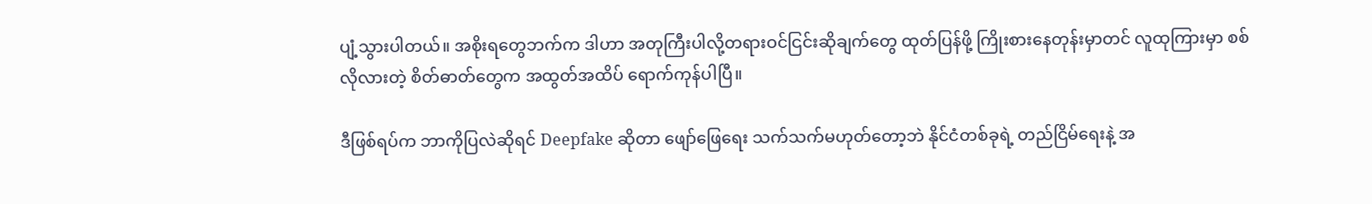ပျံ့သွားပါတယ်။ အစိုးရတွေဘက်က ဒါဟာ အတုကြီးပါလို့တရားဝင်ငြင်းဆိုချက်တွေ ထုတ်ပြန်ဖို့ ကြိုးစားနေတုန်းမှာတင် လူထုကြားမှာ စစ်လိုလားတဲ့ စိတ်ဓာတ်တွေက အထွတ်အထိပ် ရောက်ကုန်ပါပြီ။

ဒီဖြစ်ရပ်က ဘာကိုပြလဲဆိုရင် Deepfake ဆိုတာ ဖျော်ဖြေရေး သက်သက်မဟုတ်တော့ဘဲ နိုင်ငံတစ်ခုရဲ့ တည်ငြိမ်ရေးနဲ့ အ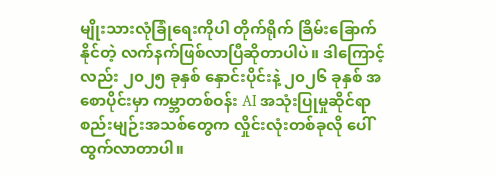မျိုးသားလုံခြုံရေးကိုပါ တိုက်ရိုက် ခြိမ်းခြောက်နိုင်တဲ့ လက်နက်ဖြစ်လာပြီဆိုတာပါပဲ။ ဒါကြောင့်လည်း ၂၀၂၅ ခုနှစ် နှောင်းပိုင်းနဲ့ ၂၀၂၆ ခုနှစ် အစောပိုင်းမှာ ကမ္ဘာတစ်ဝန်း AI အသုံးပြုမှုဆိုင်ရာစည်းမျဉ်းအသစ်တွေက လှိုင်းလုံးတစ်ခုလို ပေါ်ထွက်လာတာပါ။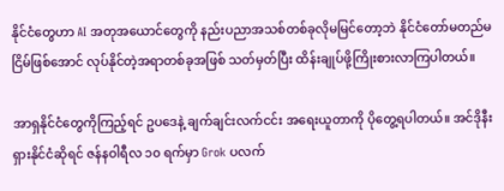နိုင်ငံတွေဟာ AI အတုအယောင်တွေကို နည်းပညာအသစ်တစ်ခုလိုမမြင်တော့ဘဲ နိုင်ငံတော်မတည်မငြိမ်ဖြစ်အောင် လုပ်နိုင်တဲ့အရာတစ်ခုအဖြစ် သတ်မှတ်ပြီး ထိန်းချုပ်ဖို့ကြိုးစားလာကြပါတယ်။

အာရှနိုင်ငံတွေကိုကြည့်ရင် ဥပဒေနဲ့ ချက်ချင်းလက်ငင်း အရေးယူတာကို ပိုတွေ့ရပါတယ်။ အင်ဒိုနီးရှားနိုင်ငံဆိုရင် ဇန်နဝါရီလ ၁၀ ရက်မှာ Grok ပလက်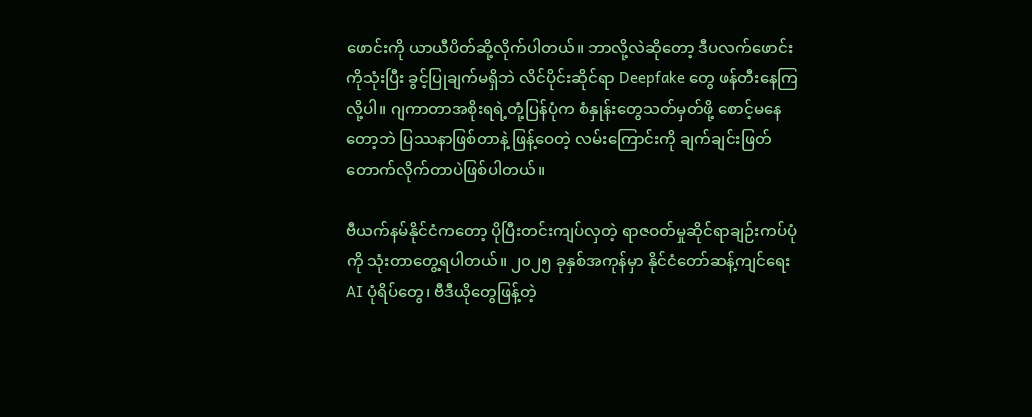ဖောင်းကို ယာယီပိတ်ဆို့လိုက်ပါတယ်။ ဘာလို့လဲဆိုတော့ ဒီပလက်ဖောင်းကိုသုံးပြီး ခွင့်ပြုချက်မရှိဘဲ လိင်ပိုင်းဆိုင်ရာ Deepfake တွေ ဖန်တီးနေကြလို့ပါ။ ဂျကာတာအစိုးရရဲ့တုံ့ပြန်ပုံက စံနှုန်းတွေသတ်မှတ်ဖို့ စောင့်မနေတော့ဘဲ ပြဿနာဖြစ်တာနဲ့ ဖြန့်ဝေတဲ့ လမ်းကြောင်းကို ချက်ချင်းဖြတ်တောက်လိုက်တာပဲဖြစ်ပါတယ်။

ဗီယက်နမ်နိုင်ငံကတော့ ပိုပြီးတင်းကျပ်လှတဲ့ ရာဇဝတ်မှုဆိုင်ရာချဉ်းကပ်ပုံကို သုံးတာတွေ့ရပါတယ်။ ၂၀၂၅ ခုနှစ်အကုန်မှာ နိုင်ငံတော်ဆန့်ကျင်ရေး AI ပုံရိပ်တွေ၊ ဗီဒီယိုတွေဖြန့်တဲ့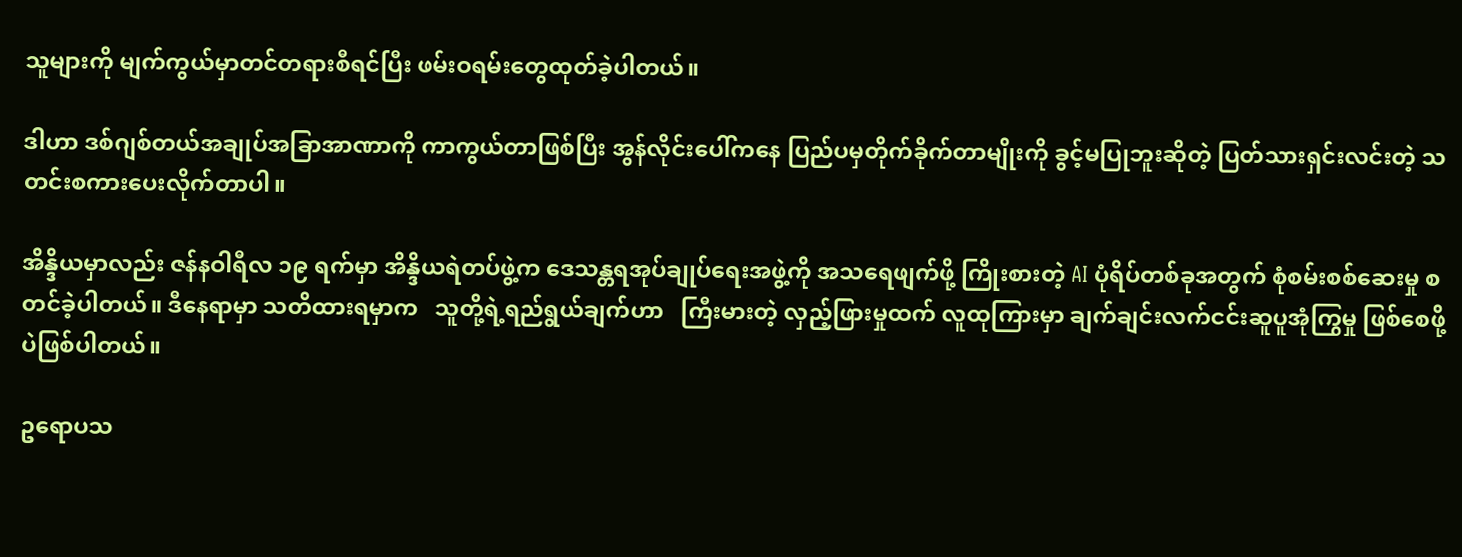သူများကို မျက်ကွယ်မှာတင်တရားစီရင်ပြီး ဖမ်းဝရမ်းတွေထုတ်ခဲ့ပါတယ်။

ဒါဟာ ဒစ်ဂျစ်တယ်အချုပ်အခြာအာဏာကို ကာကွယ်တာဖြစ်ပြီး အွန်လိုင်းပေါ်ကနေ ပြည်ပမှတိုက်ခိုက်တာမျိုးကို ခွင့်မပြုဘူးဆိုတဲ့ ပြတ်သားရှင်းလင်းတဲ့ သတင်းစကားပေးလိုက်တာပါ။

အိန္ဒိယမှာလည်း ဇန်နဝါရီလ ၁၉ ရက်မှာ အိန္ဒိယရဲတပ်ဖွဲ့က ဒေသန္တရအုပ်ချုပ်ရေးအဖွဲ့ကို အသရေဖျက်ဖို့ ကြိုးစားတဲ့ AI ပုံရိပ်တစ်ခုအတွက် စုံစမ်းစစ်ဆေးမှု စတင်ခဲ့ပါတယ်။ ဒီနေရာမှာ သတိထားရမှာက   သူတို့ရဲ့ရည်ရွယ်ချက်ဟာ   ကြီးမားတဲ့ လှည့်ဖြားမှုထက် လူထုကြားမှာ ချက်ချင်းလက်ငင်းဆူပူအုံကြွမှု ဖြစ်စေဖို့ပဲဖြစ်ပါတယ်။

ဥရောပသ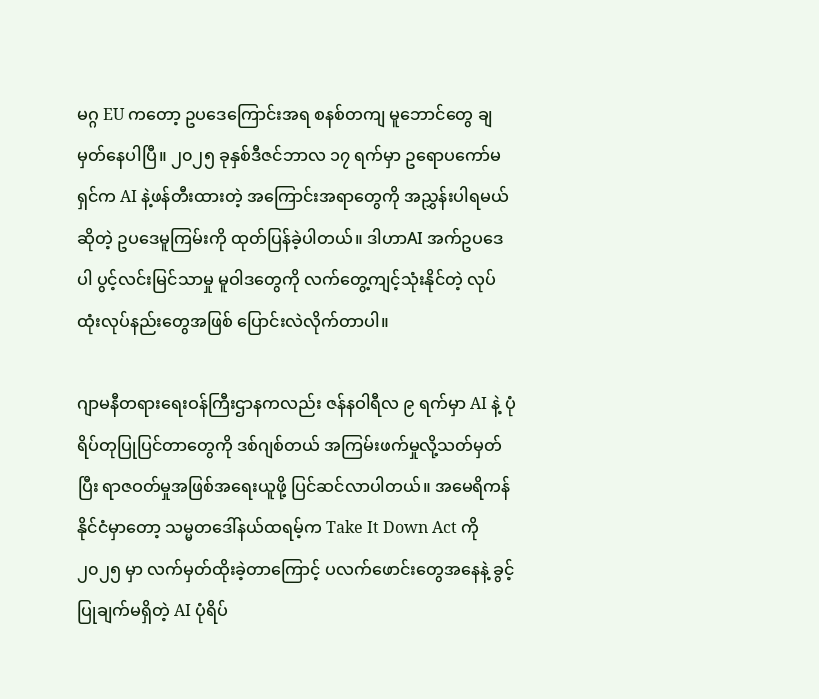မဂ္ဂ EU ကတော့ ဥပဒေကြောင်းအရ စနစ်တကျ မူဘောင်တွေ ချမှတ်နေပါပြီ။ ၂၀၂၅ ခုနှစ်ဒီဇင်ဘာလ ၁၇ ရက်မှာ ဥရောပကော်မရှင်က AI နဲ့ဖန်တီးထားတဲ့ အကြောင်းအရာတွေကို အညွှန်းပါရမယ်ဆိုတဲ့ ဥပဒေမူကြမ်းကို ထုတ်ပြန်ခဲ့ပါတယ်။ ဒါဟာAI အက်ဥပဒေပါ ပွင့်လင်းမြင်သာမှု မူဝါဒတွေကို လက်တွေ့ကျင့်သုံးနိုင်တဲ့ လုပ်ထုံးလုပ်နည်းတွေအဖြစ် ပြောင်းလဲလိုက်တာပါ။

ဂျာမနီတရားရေးဝန်ကြီးဌာနကလည်း ဇန်နဝါရီလ ၉ ရက်မှာ AI နဲ့ ပုံရိပ်တုပြုပြင်တာတွေကို ဒစ်ဂျစ်တယ် အကြမ်းဖက်မှုလို့သတ်မှတ်ပြီး ရာဇဝတ်မှုအဖြစ်အရေးယူဖို့ ပြင်ဆင်လာပါတယ်။ အမေရိကန်နိုင်ငံမှာတော့ သမ္မတဒေါ်နယ်ထရမ့်က Take It Down Act ကို ၂၀၂၅ မှာ လက်မှတ်ထိုးခဲ့တာကြောင့် ပလက်ဖောင်းတွေအနေနဲ့ ခွင့်ပြုချက်မရှိတဲ့ AI ပုံရိပ်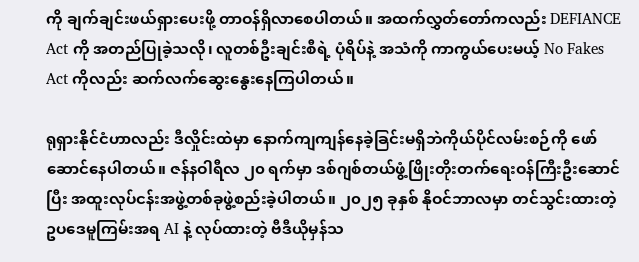ကို ချက်ချင်းဖယ်ရှားပေးဖို့ တာဝန်ရှိလာစေပါတယ်။ အထက်လွှတ်တော်ကလည်း DEFIANCE Act ကို အတည်ပြုခဲ့သလို၊ လူတစ်ဦးချင်းစီရဲ့ ပုံရိပ်နဲ့ အသံကို ကာကွယ်ပေးမယ့် No Fakes Act ကိုလည်း ဆက်လက်ဆွေးနွေးနေကြပါတယ်။

ရုရှားနိုင်ငံဟာလည်း ဒီလှိုင်းထဲမှာ နောက်ကျကျန်နေခဲ့ခြင်းမရှိဘဲကိုယ်ပိုင်လမ်းစဉ်ကို ဖော်ဆောင်နေပါတယ်။ ဇန်နဝါရီလ ၂၀ ရက်မှာ ဒစ်ဂျစ်တယ်ဖွံ့ဖြိုးတိုးတက်ရေးဝန်ကြီးဦးဆောင်ပြီး အထူးလုပ်ငန်းအဖွဲ့တစ်ခုဖွဲ့စည်းခဲ့ပါတယ်။ ၂၀၂၅ ခုနှစ် နိုဝင်ဘာလမှာ တင်သွင်းထားတဲ့ ဥပဒေမူကြမ်းအရ AI နဲ့ လုပ်ထားတဲ့ ဗီဒီယိုမှန်သ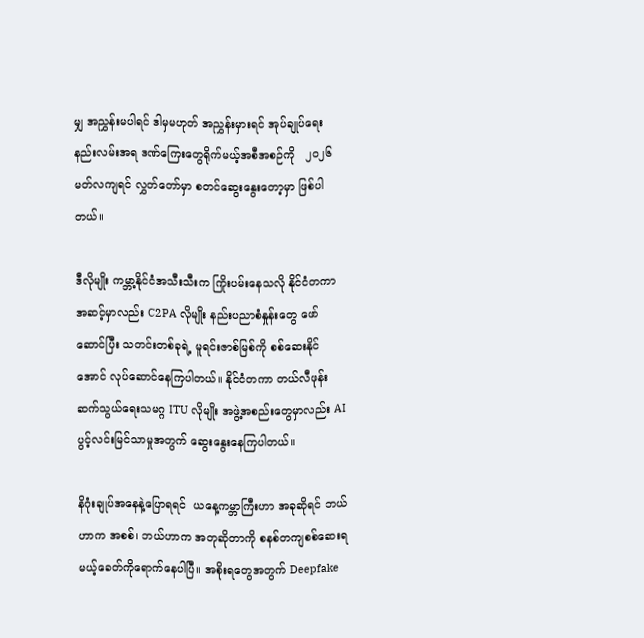မျှ အညွှန်းမပါရင် ဒါမှမဟုတ် အညွှန်းမှားရင် အုပ်ချုပ်ရေးနည်းလမ်းအရ ဒဏ်ကြေးတွေရိုက်မယ့်အစီအစဉ်ကို   ၂၀၂၆  မတ်လကျရင် လွှတ်တော်မှာ စတင်ဆွေးနွေးတော့မှာ ဖြစ်ပါတယ်။

ဒီလိုမျိုး ကမ္ဘာ့နိုင်ငံအသီးသီးက ကြိုးပမ်းနေသလို နိုင်ငံတကာအဆင့်မှာလည်း C2PA လိုမျိုး နည်းပညာစံနှုန်းတွေ ဖော်ဆောင်ပြီး သတင်းတစ်ခုရဲ့ မူရင်းဇာစ်မြစ်ကို စစ်ဆေးနိုင်အောင် လုပ်ဆောင်နေကြပါတယ်။ နိုင်ငံတကာ တယ်လီဖုန်းဆက်သွယ်ရေးသမဂ္ဂ ITU လိုမျိုး အဖွဲ့အစည်းတွေမှာလည်း AI ပွင့်လင်းမြင်သာမှုအတွက် ဆွေးနွေးနေကြပါတယ်။

နိဂုံးချုပ်အနေနဲ့ပြောရရင်  ယနေ့ကမ္ဘာကြီးဟာ အခုဆိုရင် ဘယ်ဟာက အစစ်၊ ဘယ်ဟာက အတုဆိုတာကို စနစ်တကျစစ်ဆေးရမယ့်ခေတ်ကိုရောက်နေပါပြီ။ အစိုးရတွေအတွက် Deepfake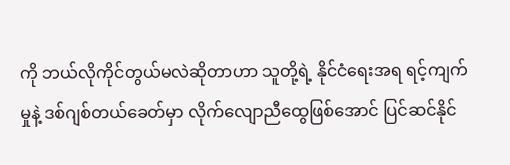ကို ဘယ်လိုကိုင်တွယ်မလဲဆိုတာဟာ သူတို့ရဲ့ နိုင်ငံရေးအရ ရင့်ကျက်မှုနဲ့ ဒစ်ဂျစ်တယ်ခေတ်မှာ လိုက်လျောညီထွေဖြစ်အောင် ပြင်ဆင်နိုင်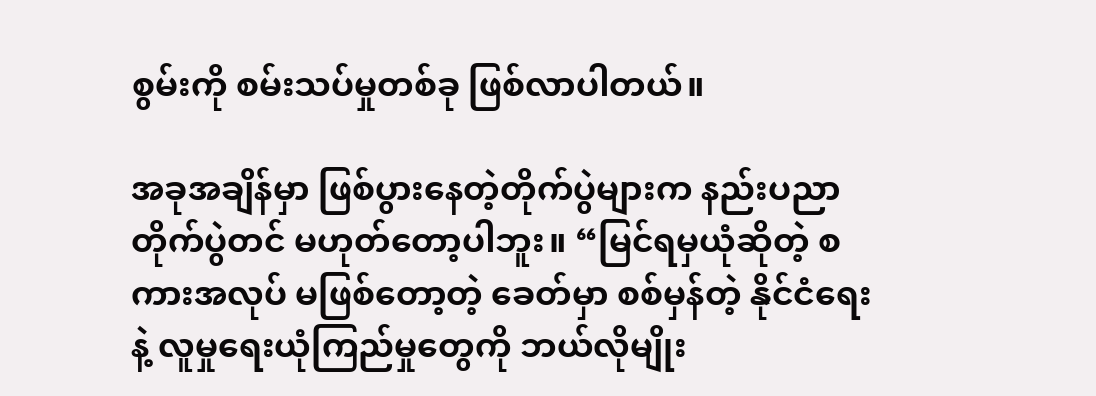စွမ်းကို စမ်းသပ်မှုတစ်ခု ဖြစ်လာပါတယ်။

အခုအချိန်မှာ ဖြစ်ပွားနေတဲ့တိုက်ပွဲများက နည်းပညာတိုက်ပွဲတင် မဟုတ်တော့ပါဘူး။ “မြင်ရမှယုံဆိုတဲ့ စကားအလုပ် မဖြစ်တော့တဲ့ ခေတ်မှာ စစ်မှန်တဲ့ နိုင်ငံရေးနဲ့ လူမှုရေးယုံကြည်မှုတွေကို ဘယ်လိုမျိုး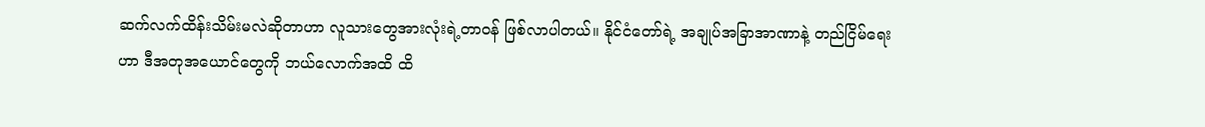ဆက်လက်ထိန်းသိမ်းမလဲဆိုတာဟာ လူသားတွေအားလုံးရဲ့တာဝန် ဖြစ်လာပါတယ်။ နိုင်ငံတော်ရဲ့ အချုပ်အခြာအာဏာနဲ့ တည်ငြိမ်ရေးဟာ ဒီအတုအယောင်တွေကို ဘယ်လောက်အထိ ထိ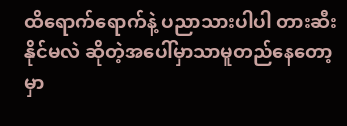ထိရောက်ရောက်နဲ့ ပညာသားပါပါ တားဆီးနိုင်မလဲ ဆိုတဲ့အပေါ်မှာသာမူတည်နေတော့မှာ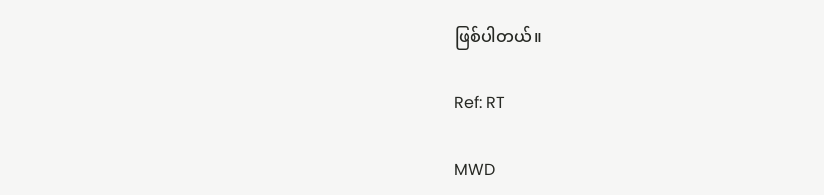ဖြစ်ပါတယ်။

Ref: RT

MWD